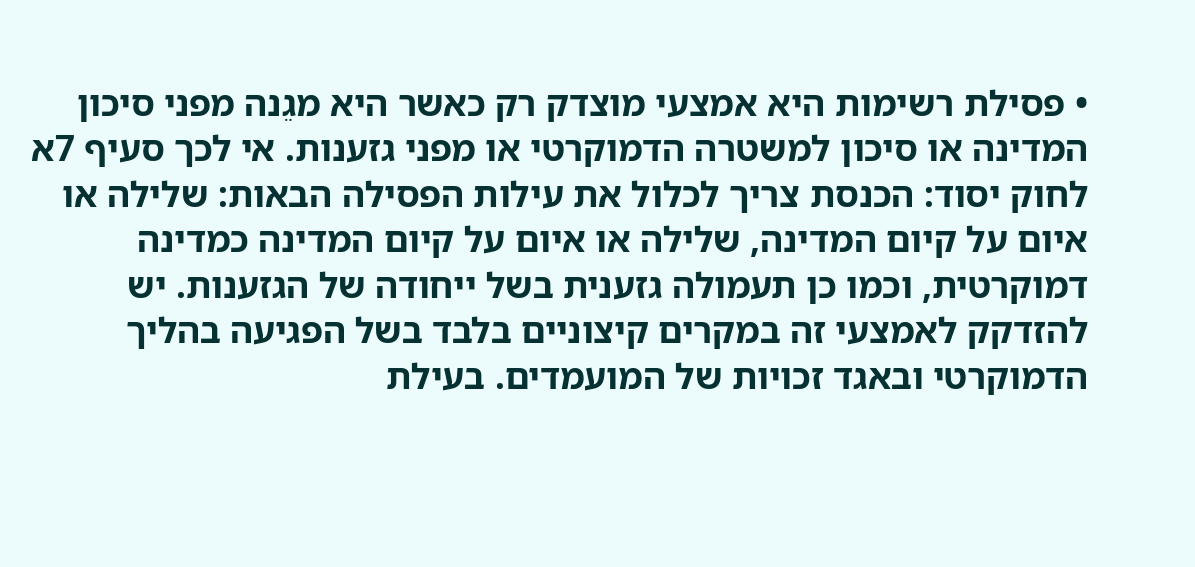• פסילת רשימות היא אמצעי מוצדק רק כאשר היא מגֵנה מפני סיכון המדינה או סיכון למשטרה הדמוקרטי או מפני גזענות. אי לכך סעיף 7א לחוק יסוד: הכנסת צריך לכלול את עילות הפסילה הבאות: שלילה או איום על קיום המדינה, שלילה או איום על קיום המדינה כמדינה דמוקרטית, וכמו כן תעמולה גזענית בשל ייחודה של הגזענות. יש להזדקק לאמצעי זה במקרים קיצוניים בלבד בשל הפגיעה בהליך הדמוקרטי ובאגד זכויות של המועמדים. בעילת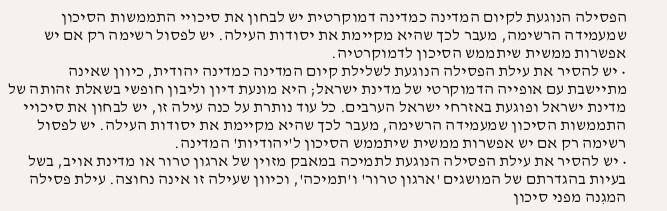הפסילה הנוגעת לקיום המדינה כמדינה דמוקרטית יש לבחון את סיכויי התממשות הסיכון שמעמידה הרשימה, מעבר לכך שהיא מקיימת את יסודות העילה. יש לפסול רשימה רק אם יש אפשרות ממשית שיתממש הסיכון לדמוקרטיה.
• יש להסיר את עילת הפסילה הנוגעת לשלילת קיום המדינה כמדינה יהודית, כיוון שאינה מתיישבת עם אופייה הדמוקרטי של מדינת ישראל; היא מונעת דיון וליבון חופשי בשאלת זהותה של מדינת ישראל ופוגעת באזרחי ישראל הערבים. כל עוד נותרת על כנה עילה זו, יש לבחון את סיכויי התממשות הסיכון שמעמידה הרשימה, מעבר לכך שהיא מקיימת את יסודות העילה. יש לפסול רשימה רק אם יש אפשרות ממשית שיתממש הסיכון ל'יהודיות' המדינה.
• יש להסיר את עילת הפסילה הנוגעת לתמיכה במאבק מזוין של ארגון טרור או מדינת אויב, בשל בעיות בהגדרתם של המושגים 'ארגון טרור' ו'תמיכה', וכיוון שעילה זו אינה נחוצה. עילת פסילה המגִנה מפני סיכון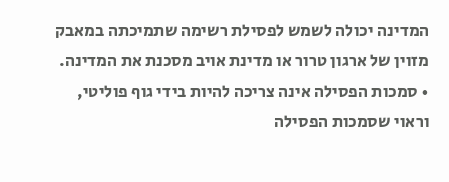המדינה יכולה לשמש לפסילת רשימה שתמיכתה במאבק מזוין של ארגון טרור או מדינת אויב מסכנת את המדינה.
• סמכות הפסילה אינה צריכה להיות בידי גוף פוליטי, וראוי שסמכות הפסילה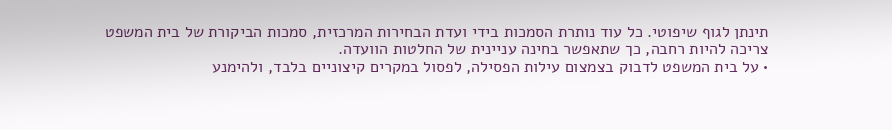תינתן לגוף שיפוטי. כל עוד נותרת הסמכות בידי ועדת הבחירות המרכזית, סמכות הביקורת של בית המשפט צריכה להיות רחבה, כך שתאפשר בחינה עניינית של החלטות הוועדה.
• על בית המשפט לדבוק בצמצום עילות הפסילה, לפסול במקרים קיצוניים בלבד, ולהימנע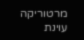מרטוריקה עוינת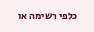כלפי רשימה או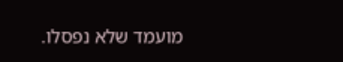מועמד שלא נפסלו.